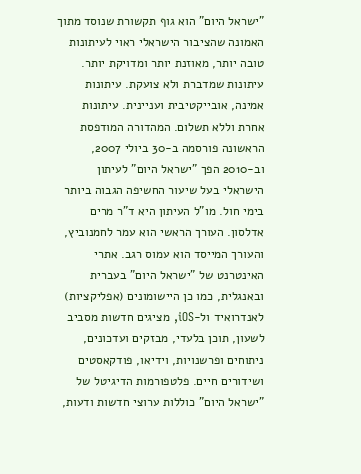"ישראל היום" הוא גוף תקשורת שנוסד מתוך האמונה שהציבור הישראלי ראוי לעיתונות טובה יותר, מאוזנת יותר ומדויקת יותר. עיתונות שמדברת ולא צועקת. עיתונות אמינה, אובייקטיבית ועניינית. עיתונות אחרת וללא תשלום. המהדורה המודפסת הראשונה פורסמה ב-30 ביולי 2007, וב-2010 הפך "ישראל היום" לעיתון הישראלי בעל שיעור החשיפה הגבוה ביותר בימי חול. מו"ל העיתון היא ד"ר מרים אדלסון. העורך הראשי הוא עמר לחמנוביץ, והעורך המייסד הוא עמוס רגב. אתרי האינטרנט של "ישראל היום" בעברית ובאנגלית, כמו כן היישומונים (אפליקציות) לאנדרואיד ול-iOS, מציגים חדשות מסביב לשעון, תוכן בלעדי, מבזקים ועדכונים, ניתוחים ופרשנויות, וידיאו, פודקאסטים ושידורים חיים. פלטפורמות הדיגיטל של "ישראל היום" כוללות ערוצי חדשות ודעות,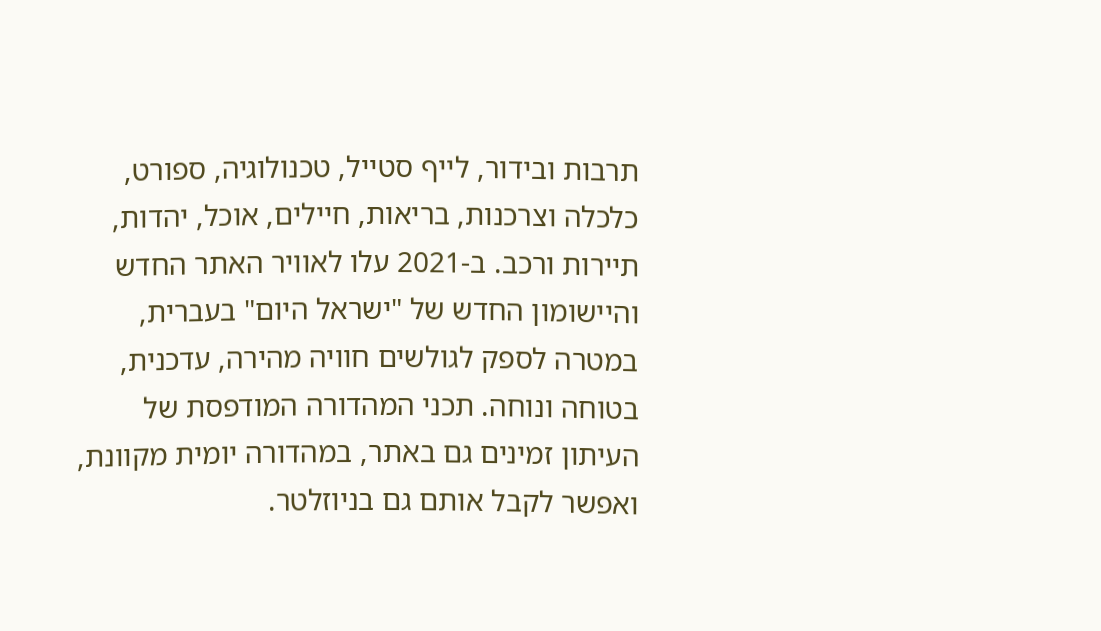תרבות ובידור, לייף סטייל, טכנולוגיה, ספורט, כלכלה וצרכנות, בריאות, חיילים, אוכל, יהדות, תיירות ורכב. ב-2021 עלו לאוויר האתר החדש והיישומון החדש של "ישראל היום" בעברית, במטרה לספק לגולשים חוויה מהירה, עדכנית, בטוחה ונוחה. תכני המהדורה המודפסת של העיתון זמינים גם באתר, במהדורה יומית מקוונת, ואפשר לקבל אותם גם בניוזלטר.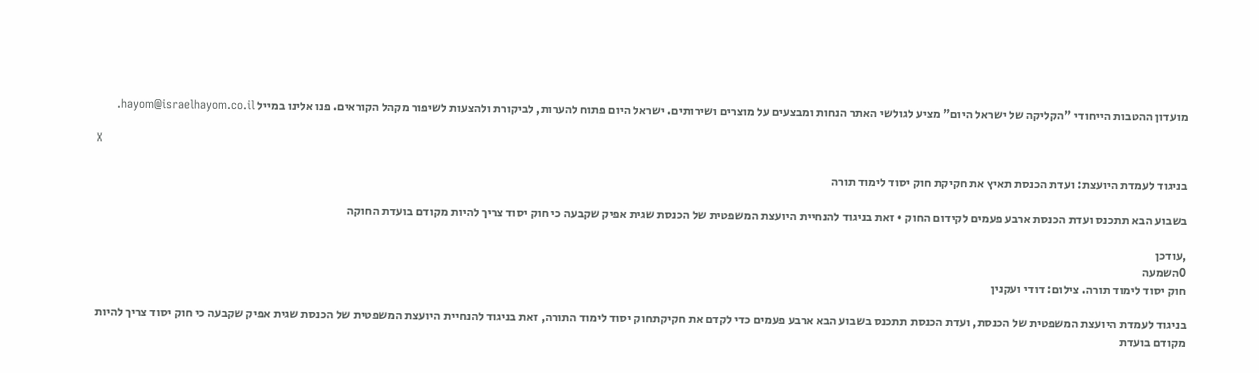מועדון ההטבות הייחודי "הקליקה של ישראל היום" מציע לגולשי האתר הנחות ומבצעים על מוצרים ושירותים. ישראל היום פתוח להערות, לביקורת ולהצעות לשיפור מקהל הקוראים. פנו אלינו במייל hayom@israelhayom.co.il.

X

בניגוד לעמדת היועצת: ועדת הכנסת תאיץ את חקיקת חוק יסוד לימוד תורה

בשבוע הבא תתכנס ועדת הכנסת ארבע פעמים לקידום החוק • זאת בניגוד להנחיית היועצת המשפטית של הכנסת שגית אפיק שקבעה כי חוק יסוד צריך להיות מקודם בועדת החוקה

,עודכן
0השמעה
חוק יסוד לימוד תורה. צילום: דודי ועקנין

בניגוד לעמדת היועצת המשפטית של הכנסת, ועדת הכנסת תתכנס בשבוע הבא ארבע פעמים כדי לקדם את חקיקתחוק יסוד לימוד התורה, זאת בניגוד להנחיית היועצת המשפטית של הכנסת שגית אפיק שקבעה כי חוק יסוד צריך להיות מקודם בועדת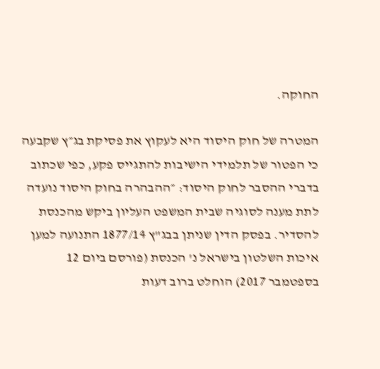החוקה.

המטרה של חוק היסוד היא לעקוץ את פסיקת בג״ץ שקבעה כי הפטור של תלמידי הישיבות להתגייס פקע, כפי שכתוב בדברי ההסבר לחוק היסוד: ״ההבהרה בחוק היסוד נועדה לתת מענה לסוגיה שבית המשפט העליון ביקש מהכנסת להסדיר. בפסק הדין שניתן בבג"ץ 1877/14 התנועה למען איכות השלטון בישראל נ' הכנסת (פורסם ביום 12 בספטמבר 2017) הוחלט ברוב דעות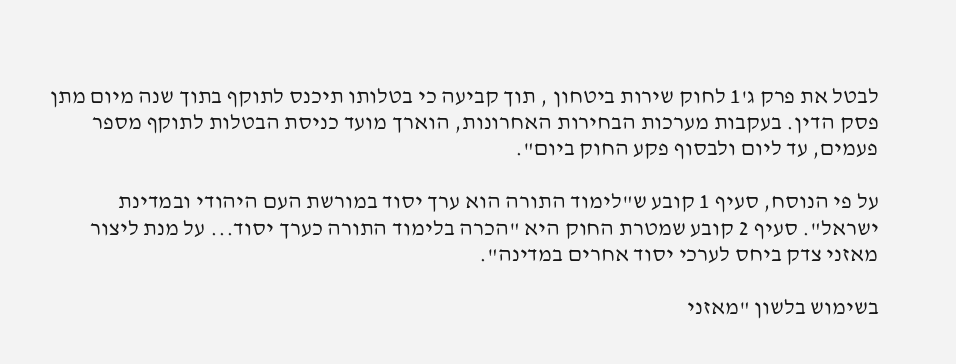לבטל את פרק ג'1 לחוק שירות ביטחון , תוך קביעה כי בטלותו תיכנס לתוקף בתוך שנה מיום מתן פסק הדין. בעקבות מערכות הבחירות האחרונות, הוארך מועד כניסת הבטלות לתוקף מספר פעמים, עד ליום ולבסוף פקע החוק ביום".

על פי הנוסח, סעיף 1 קובע ש"לימוד התורה הוא ערך יסוד במורשת העם היהודי ובמדינת ישראל". סעיף 2 קובע שמטרת החוק היא "הכרה בלימוד התורה כערך יסוד... על מנת ליצור מאזני צדק ביחס לערכי יסוד אחרים במדינה".

בשימוש בלשון "מאזני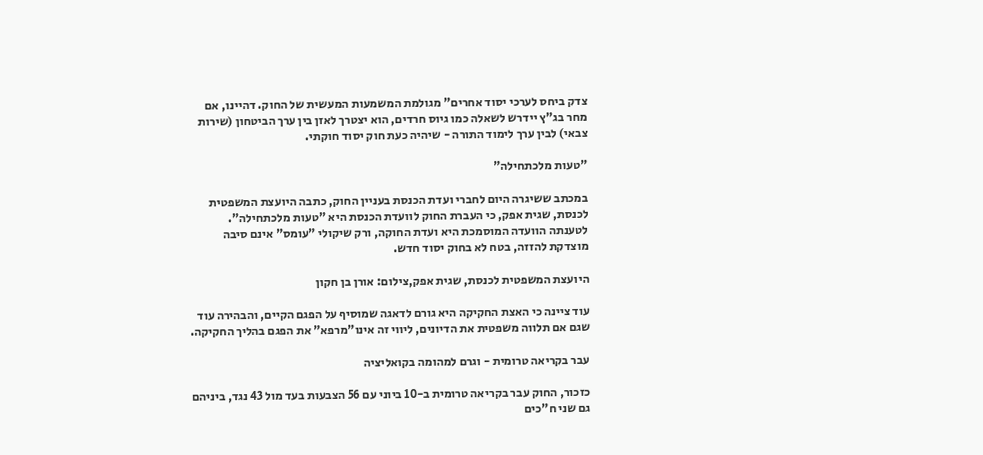צדק ביחס לערכי יסוד אחרים" מגולמת המשמעות המעשית של החוק. דהיינו, אם מחר בג"ץ יידרש לשאלה כמו גיוס חרדים, הוא יצטרך לאזן בין ערך הביטחון (שירות צבאי) לבין ערך לימוד התורה - שיהיה כעת חוק יסוד חוקתי.

"טעות מלכתחילה"

במכתב ששיגרה היום לחברי ועדת הכנסת בעניין החוק, כתבה היועצת המשפטית לכנסת, שגית אפק, כי העברת החוק לוועדת הכנסת היא "טעות מלכתחילה". לטענתה הוועדה המוסמכת היא ועדת החוקה, ורק שיקולי "עומס" אינם סיבה מוצדקת להזזה, בטח לא בחוק יסוד חדש.

היועצת המשפטית לכנסת, שגית אפק,צילום: אורן בן חקון

עוד ציינה כי האצת החקיקה היא גורם לדאגה שמוסיף על הפגם הקיים, והבהירה עוד שגם אם תלווה משפטית את הדיונים, ליווי זה אינו"מרפא" את הפגם בהליך החקיקה.

עבר בקריאה טרומית - וגרם למהומה בקואליציה

כזכור, החוק עבר בקריאה טרומית ב-10 ביוני עם 56 הצבעות בעד מול 43 נגד, ביניהם גם שני ח"כים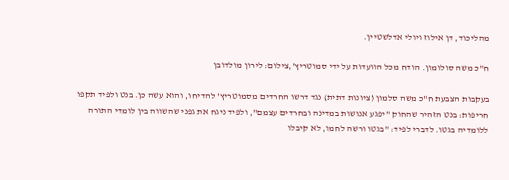מהליכוד, דן אילוז ויולי אדלשטיין.

ח"כ משה סולומון. הודח מכל הוועדות על ידי סמוטריץ',צילום: לירון מולדובן

בעקבות הצבעת ח"כ משה סלמון (ציונות דתית) נגד דרשו החרדים מסמוטריץ' להדיחו, והוא עשה כן. בנט ולפיד תקפו חריפות: בנט הזהיר שהחוק "יפגע אנושות במדינה ובחרדים עצמם", ולפיד ניגח את גפני שהשווה בין לומדי התורה ללומדיה בגטו. לדברי לפיד: "בגטו ורשה לחמו, לא קיבלו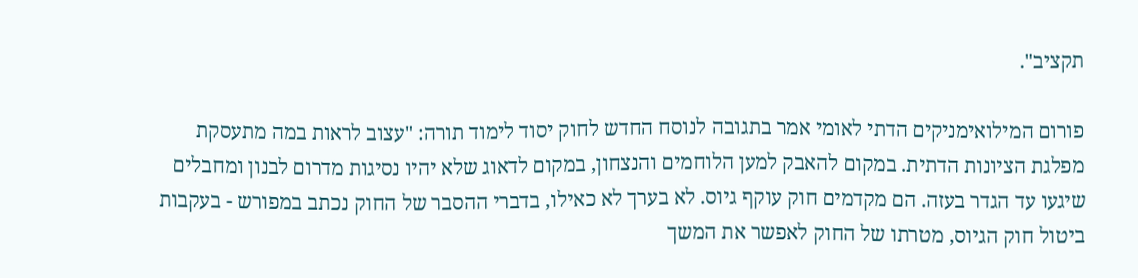תקציב".

פורום המילואימניקים הדתי לאומי אמר בתגובה לנוסח החדש לחוק יסוד לימוד תורה: "עצוב לראות במה מתעסקת מפלגת הציונות הדתית. במקום להאבק למען הלוחמים והנצחון, במקום לדאוג שלא יהיו נסיגות מדרום לבנון ומחבלים שיגעו עד הגדר בעזה. הם מקדמים חוק עוקף גיוס. לא בערך לא כאילו, בדברי ההסבר של החוק נכתב במפורש - בעקבות ביטול חוק הגיוס, מטרתו של החוק לאפשר את המשך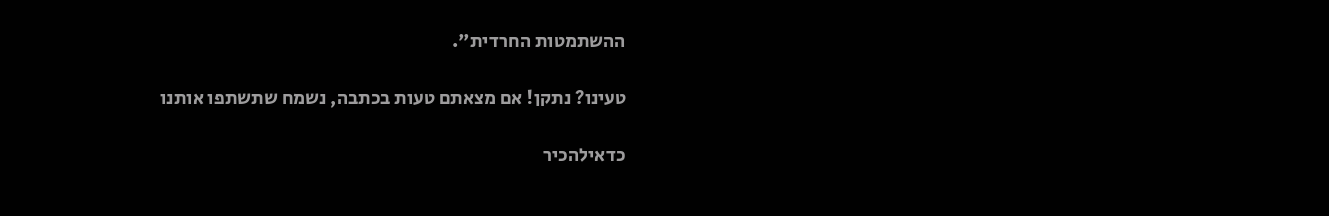ההשתמטות החרדית".

טעינו? נתקן! אם מצאתם טעות בכתבה, נשמח שתשתפו אותנו

כדאילהכיר